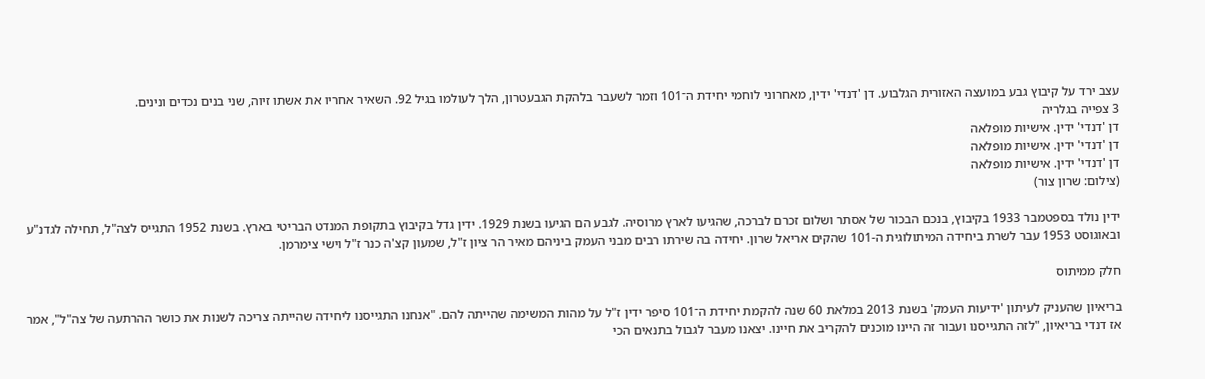עצב ירד על קיבוץ גבע במועצה האזורית הגלבוע. דן 'דנדי' ידין, מאחרוני לוחמי יחידת ה־101 וזמר לשעבר בלהקת הגבעטרון, הלך לעולמו בגיל 92. השאיר אחריו את אשתו זיוה, שני בנים נכדים ונינים.
3 צפייה בגלריה
דן 'דנדי' ידין. אישיות מופלאה
דן 'דנדי' ידין. אישיות מופלאה
דן 'דנדי' ידין. אישיות מופלאה
(צילום: שרון צור)

ידין נולד בספטמבר 1933 בקיבוץ, בנכם הבכור של אסתר ושלום זכרם לברכה, שהגיעו לארץ מרוסיה. לגבע הם הגיעו בשנת 1929. ידין גדל בקיבוץ בתקופת המנדט הבריטי בארץ. בשנת 1952 התגייס לצה"ל, תחילה לגדנ"ע ובאוגוסט 1953 עבר לשרת ביחידה המיתולוגית ה-101 שהקים אריאל שרון. יחידה בה שירתו רבים מבני העמק ביניהם מאיר הר ציון ז"ל, שמעון קצ'ה כנר ז"ל וישי צימרמן.

חלק ממיתוס

בריאיון שהעניק לעיתון 'ידיעות העמק' בשנת 2013 במלאת 60 שנה להקמת יחידת ה־101 סיפר ידין ז"ל על מהות המשימה שהייתה להם. "אנחנו התגייסנו ליחידה שהייתה צריכה לשנות את כושר ההרתעה של צה"ל", אמר אז דנדי בריאיון, "לזה התגייסנו ועבור זה היינו מוכנים להקריב את חיינו. יצאנו מעבר לגבול בתנאים הכי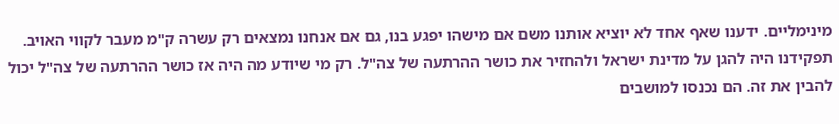מינימליים. ידענו שאף אחד לא יוציא אותנו משם אם מישהו יפגע בנו, גם אם אנחנו נמצאים רק עשרה ק"מ מעבר לקווי האויב. תפקידנו היה להגן על מדינת ישראל ולהחזיר את כושר ההרתעה של צה"ל. רק מי שיודע מה היה אז כושר ההרתעה של צה"ל יכול להבין את זה. הם נכנסו למושבים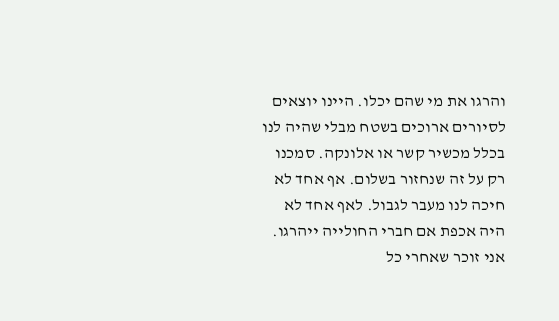והרגו את מי שהם יכלו. היינו יוצאים לסיורים ארוכים בשטח מבלי שהיה לנו בכלל מכשיר קשר או אלונקה. סמכנו רק על זה שנחזור בשלום. אף אחד לא חיכה לנו מעבר לגבול. לאף אחד לא היה אכפת אם חברי החולייה ייהרגו. אני זוכר שאחרי כל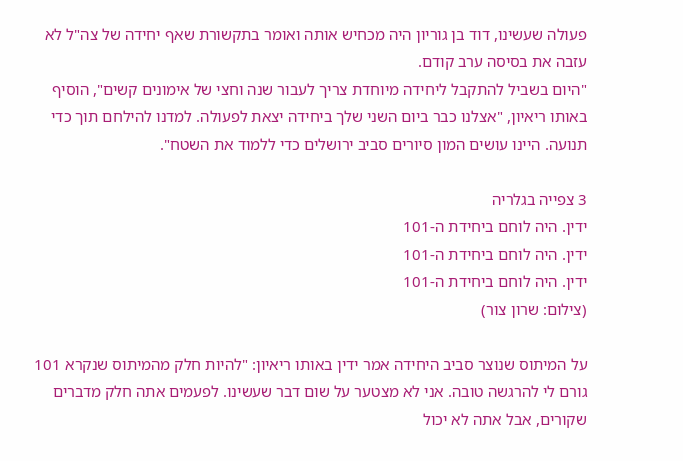פעולה שעשינו, דוד בן גוריון היה מכחיש אותה ואומר בתקשורת שאף יחידה של צה"ל לא עזבה את בסיסה ערב קודם.
"היום בשביל להתקבל ליחידה מיוחדת צריך לעבור שנה וחצי של אימונים קשים", הוסיף באותו ריאיון, "אצלנו כבר ביום השני שלך ביחידה יצאת לפעולה. למדנו להילחם תוך כדי תנועה. היינו עושים המון סיורים סביב ירושלים כדי ללמוד את השטח".

3 צפייה בגלריה
ידין. היה לוחם ביחידת ה-101
ידין. היה לוחם ביחידת ה-101
ידין. היה לוחם ביחידת ה-101
(צילום: שרון צור)

על המיתוס שנוצר סביב היחידה אמר ידין באותו ריאיון: "להיות חלק מהמיתוס שנקרא 101 גורם לי להרגשה טובה. אני לא מצטער על שום דבר שעשינו. לפעמים אתה חלק מדברים שקורים, אבל אתה לא יכול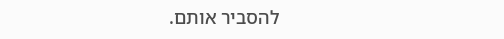להסביר אותם.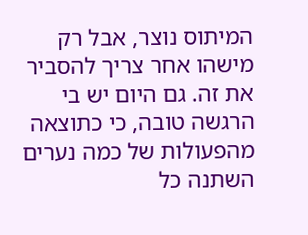המיתוס נוצר, אבל רק מישהו אחר צריך להסביר את זה. גם היום יש בי הרגשה טובה, כי כתוצאה מהפעולות של כמה נערים השתנה כל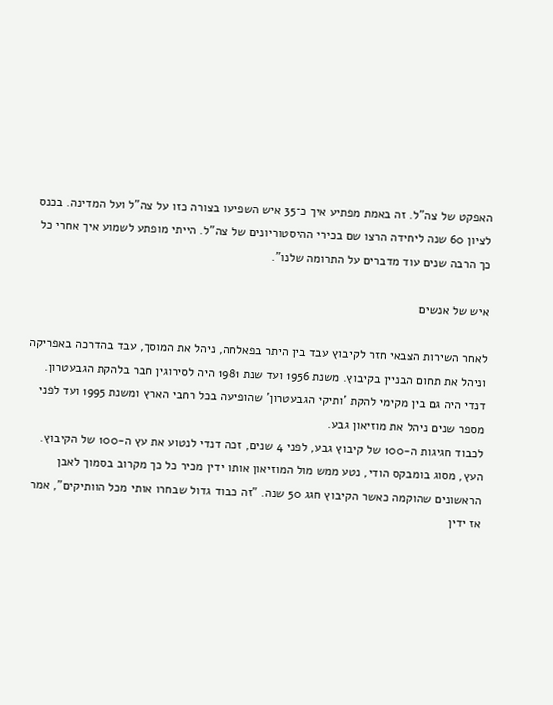האפקט של צה"ל. זה באמת מפתיע איך כ־35 איש השפיעו בצורה כזו על צה"ל ועל המדינה. בכנס לציון 60 שנה ליחידה הרצו שם בכירי ההיסטוריונים של צה"ל. הייתי מופתע לשמוע איך אחרי כל כך הרבה שנים עוד מדברים על התרומה שלנו".

איש של אנשים

לאחר השירות הצבאי חזר לקיבוץ עבד בין היתר בפאלחה, ניהל את המוסך, עבד בהדרכה באפריקה וניהל את תחום הבניין בקיבוץ. משנת 1956 ועד שנת 1981 היה לסירוגין חבר בלהקת הגבעטרון. דנדי היה גם בין מקימי להקת 'ותיקי הגבעטרון' שהופיעה בכל רחבי הארץ ומשנת 1995 ועד לפני מספר שנים ניהל את מוזיאון גבע.
לכבוד חגיגות ה-100 של קיבוץ גבע, לפני 4 שנים, זכה דנדי לנטוע את עץ ה-100 של הקיבוץ. העץ, מסוג בומבקס הודי, נטע ממש מול המוזיאון אותו ידין מכיר כל כך מקרוב בסמוך לאבן הראשונים שהוקמה כאשר הקיבוץ חגג 50 שנה. "זה כבוד גדול שבחרו אותי מכל הוותיקים", אמר אז ידין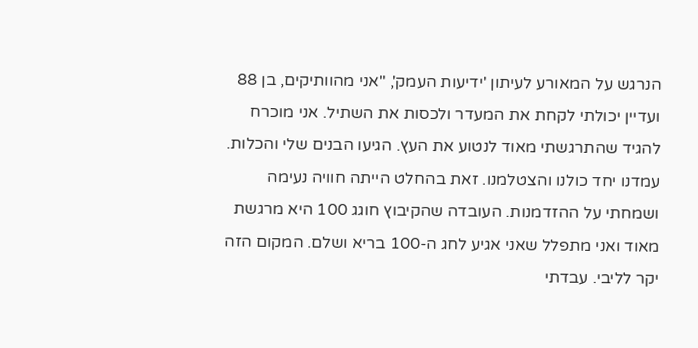הנרגש על המאורע לעיתון 'ידיעות העמק', "אני מהוותיקים, בן 88 ועדיין יכולתי לקחת את המעדר ולכסות את השתיל. אני מוכרח להגיד שהתרגשתי מאוד לנטוע את העץ. הגיעו הבנים שלי והכלות. עמדנו יחד כולנו והצטלמנו. זאת בהחלט הייתה חוויה נעימה ושמחתי על ההזדמנות. העובדה שהקיבוץ חוגג 100 היא מרגשת מאוד ואני מתפלל שאני אגיע לחג ה-100 בריא ושלם. המקום הזה יקר לליבי. עבדתי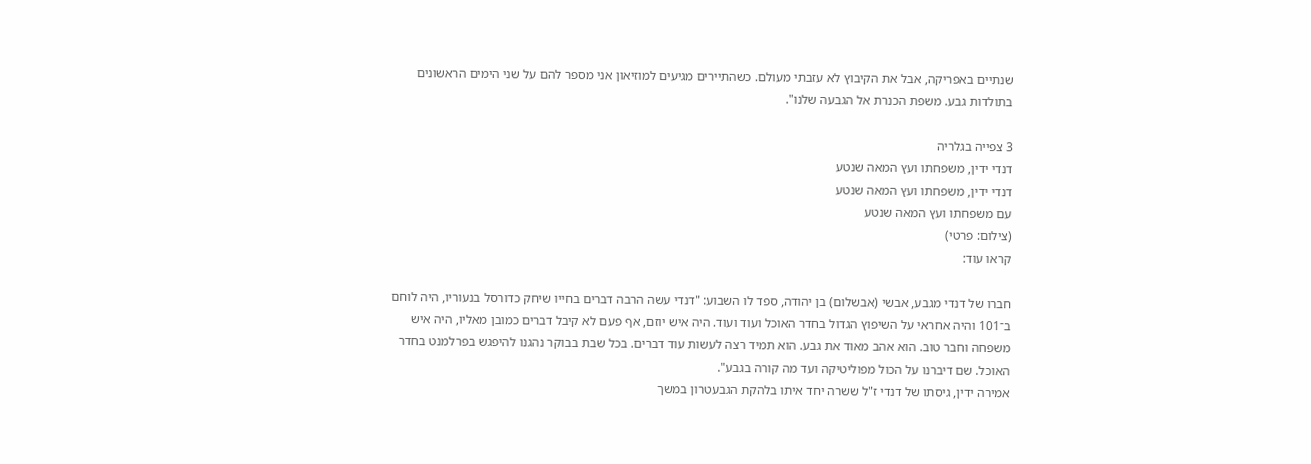שנתיים באפריקה, אבל את הקיבוץ לא עזבתי מעולם. כשהתיירים מגיעים למוזיאון אני מספר להם על שני הימים הראשונים בתולדות גבע. משפת הכנרת אל הגבעה שלנו".

3 צפייה בגלריה
דנדי ידין, משפחתו ועץ המאה שנטע
דנדי ידין, משפחתו ועץ המאה שנטע
עם משפחתו ועץ המאה שנטע
(צילום: פרטי)
קראו עוד:

חברו של דנדי מגבע, אבשי (אבשלום) בן יהודה, ספד לו השבוע: "דנדי עשה הרבה דברים בחייו שיחק כדורסל בנעוריו, היה לוחם ב־101 והיה אחראי על השיפוץ הגדול בחדר האוכל ועוד ועוד. היה איש יוזם, אף פעם לא קיבל דברים כמובן מאליו, היה איש משפחה וחבר טוב. הוא אהב מאוד את גבע. הוא תמיד רצה לעשות עוד דברים. בכל שבת בבוקר נהגנו להיפגש בפרלמנט בחדר האוכל. שם דיברנו על הכול מפוליטיקה ועד מה קורה בגבע".
אמירה ידין, גיסתו של דנדי ז"ל ששרה יחד איתו בלהקת הגבעטרון במשך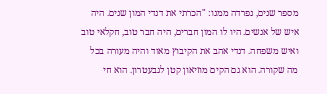מספר שנים, נפרדה ממנו: "הכרתי את דנדי המון שנים. היה איש של אנשים. היו לו המון חברים, היה חבר טוב, חקלאי טוב ואיש משפחה. דנדי אהב את הקיבוץ מאוד והיה מעורה בכל מה שקורה. הוא גם הקים מוזיאון קטן לגבעטרון. הוא חי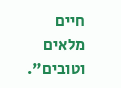חיים מלאים וטובים".